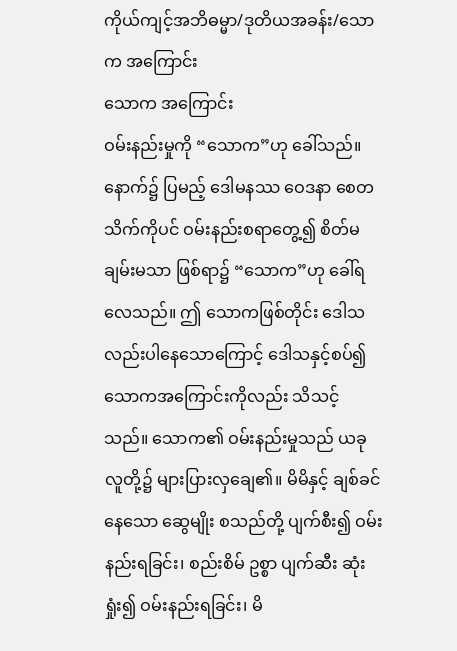ကိုယ်ကျင့်အဘိဓမ္မာ/ဒုတိယအခန်း/သောက အကြောင်း
သောက အကြောင်း
ဝမ်းနည်းမှုကို “သောက”ဟု ခေါ်သည်။ နောက်၌ ပြမည့် ဒေါမနဿ ဝေဒနာ စေတသိက်ကိုပင် ဝမ်းနည်းစရာတွေ့၍ စိတ်မချမ်းမသာ ဖြစ်ရာ၌ “သောက”ဟု ခေါ်ရလေသည်။ ဤ သောကဖြစ်တိုင်း ဒေါသလည်းပါနေသောကြောင့် ဒေါသနှင့်စပ်၍ သောကအကြောင်းကိုလည်း သိသင့်သည်။ သောက၏ ဝမ်းနည်းမှုသည် ယခု လူတို့၌ များပြားလှချေ၏။ မိမိနှင့် ချစ်ခင် နေသော ဆွေမျိုး စသည်တို့ ပျက်စီး၍ ဝမ်းနည်းရခြင်း၊ စည်းစိမ် ဥစ္စာ ပျက်ဆီး ဆုံးရှုံး၍ ဝမ်းနည်းရခြင်း၊ မိ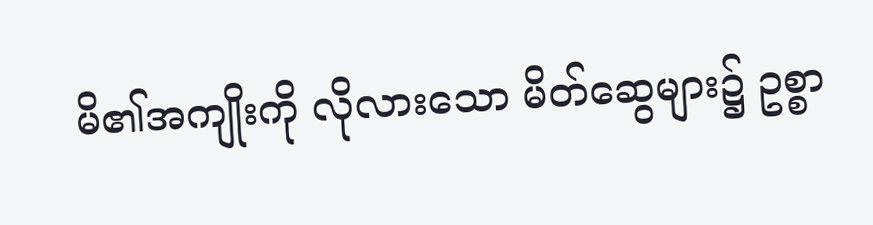မိ၏အကျိုးကို လိုလားသော မိတ်ဆွေများ၌ ဥစ္စာ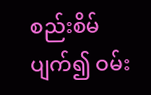စည်းစိမ်ပျက်၍ ဝမ်း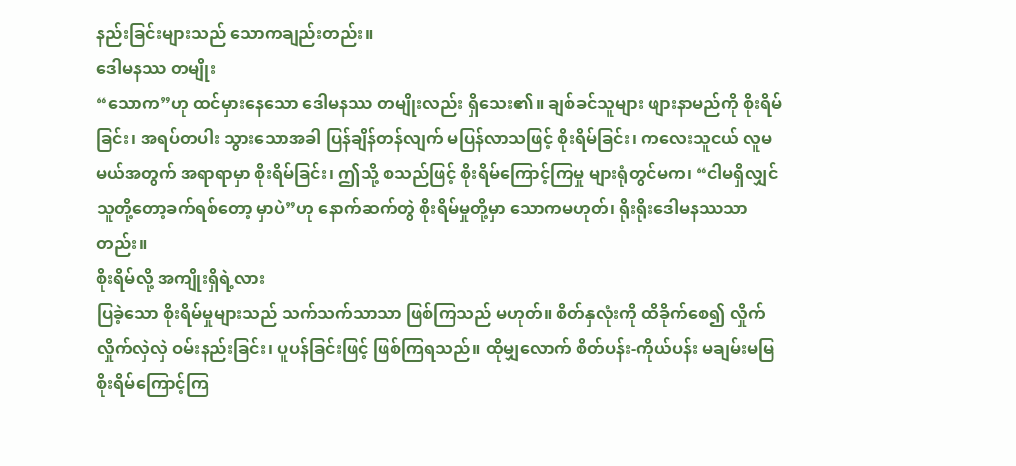နည်းခြင်းများသည် သောကချည်းတည်း။
ဒေါမနဿ တမျိုး
“သောက”ဟု ထင်မှားနေသော ဒေါမနဿ တမျိုးလည်း ရှိသေး၏။ ချစ်ခင်သူများ ဖျားနာမည်ကို စိုးရိမ်ခြင်း၊ အရပ်တပါး သွားသောအခါ ပြန်ချိန်တန်လျက် မပြန်လာသဖြင့် စိုးရိမ်ခြင်း၊ ကလေးသူငယ် လူမမယ်အတွက် အရာရာမှာ စိုးရိမ်ခြင်း၊ ဤသို့ စသည်ဖြင့် စိုးရိမ်ကြောင့်ကြမှု များရုံတွင်မက၊ “ငါမရှိလျှင် သူတို့တော့ခက်ရစ်တော့ မှာပဲ”ဟု နောက်ဆက်တွဲ စိုးရိမ်မှုတို့မှာ သောကမဟုတ်၊ ရိုးရိုးဒေါမနဿသာတည်း။
စိုးရိမ်လို့ အကျိုးရှိရဲ့လား
ပြခဲ့သော စိုးရိမ်မှုများသည် သက်သက်သာသာ ဖြစ်ကြသည် မဟုတ်။ စိတ်နှလုံးကို ထိခိုက်စေ၍ လှိုက်လှိုက်လှဲလှဲ ဝမ်းနည်းခြင်း၊ ပူပန်ခြင်းဖြင့် ဖြစ်ကြရသည်။ ထိုမျှလောက် စိတ်ပန်း-ကိုယ်ပန်း မချမ်းမမြ စိုးရိမ်ကြောင့်ကြ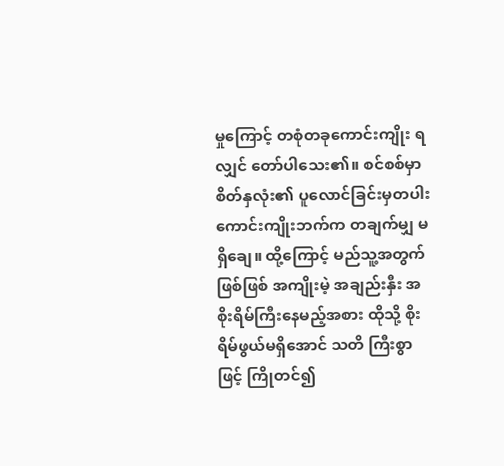မှုကြောင့် တစုံတခုကောင်းကျိုး ရလျှင် တော်ပါသေး၏။ စင်စစ်မှာ စိတ်နှလုံး၏ ပူလောင်ခြင်းမှတပါး ကောင်းကျိုးဘက်က တချက်မျှ မရှိချေ။ ထို့ကြောင့် မည်သူ့အတွက်ဖြစ်ဖြစ် အကျိုးမဲ့ အချည်းနှီး အစိုးရိမ်ကြီးနေမည့်အစား ထိုသို့ စိုးရိမ်ဖွယ်မရှိအောင် သတိ ကြီးစွာဖြင့် ကြိုတင်၍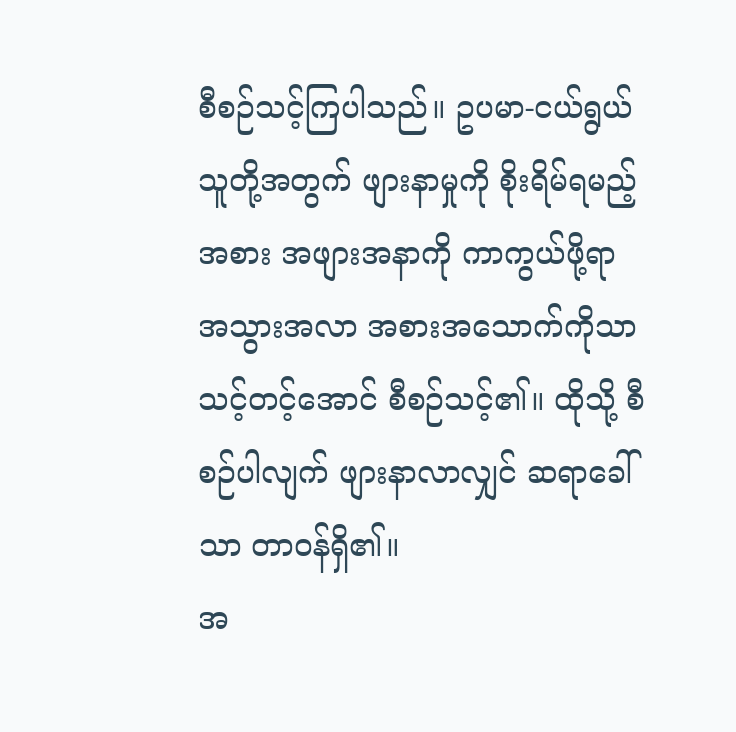စီစဉ်သင့်ကြပါသည်။ ဥပမာ-ငယ်ရွယ်သူတို့အတွက် ဖျားနာမှုကို စိုးရိမ်ရမည့်အစား အဖျားအနာကို ကာကွယ်ဖို့ရာ အသွားအလာ အစားအသောက်ကိုသာ သင့်တင့်အောင် စီစဉ်သင့်၏။ ထိုသို့ စီစဉ်ပါလျက် ဖျားနာလာလျှင် ဆရာခေါ်သာ တာဝန်ရှိ၏။
အ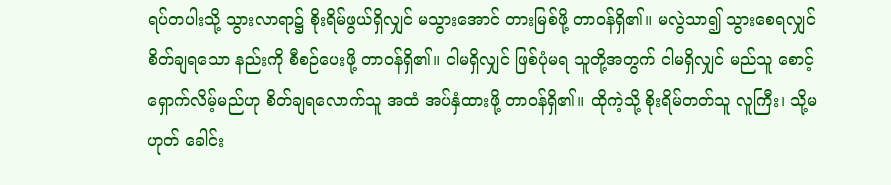ရပ်တပါးသို့ သွားလာရာ၌ စိုးရိမ်ဖွယ်ရှိလျှင် မသွားအောင် တားမြစ်ဖို့ တာဝန်ရှိ၏။ မလွဲသာ၍ သွားစေရလျှင် စိတ်ချရသော နည်းကို စီစဉ်ပေးဖို့ တာဝန်ရှိ၏။ ငါမရှိလျှင် ဖြစ်ပုံမရ သူတို့အတွက် ငါမရှိလျှင် မည်သူ စောင့်ရှောက်လိမ့်မည်ဟု စိတ်ချရလောက်သူ အထံ အပ်နှံထားဖို့ တာဝန်ရှိ၏။ ထိုကဲ့သို့ စိုးရိမ်တတ်သူ လူကြီး၊ သို့မဟုတ် ခေါင်း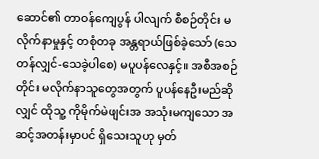ဆောင်၏ တာဝန်ကျေပွန် ပါလျက် စီစဉ်တိုင်း မလိုက်နာမှုနှင့် တစုံတခု အန္တရာယ်ဖြစ်ခဲ့သော် (သေတန်လျှင်-သေခဲ့ပါစေ) မပူပန်လေနှင့်။ အစီအစဉ်တိုင်း မလိုက်နာသူတွေအတွက် ပူပန်နေဦးမည်ဆိုလျှင် ထိုသူ့ ကိုမိုက်မဲဖျင်းအ အသုံးမကျသော အဆင့်အတန်းမှာပင် ရှိသေးသူဟု မှတ်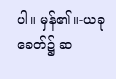ပါ။ မှန်၏။-ယခုခေတ်၌ ဆ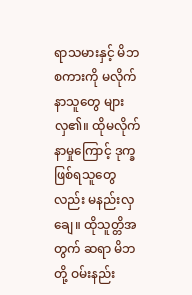ရာသမားနှင့် မိဘစကားကို မလိုက်နာသူတွေ များလှ၏။ ထိုမလိုက်နာမှုကြောင့် ဒုက္ခဖြစ်ရသူတွေလည်း မနည်းလှချေ။ ထိုသူတ္တိအတွက် ဆရာ မိဘတို့ ဝမ်းနည်း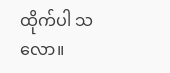ထိုက်ပါ သလော။